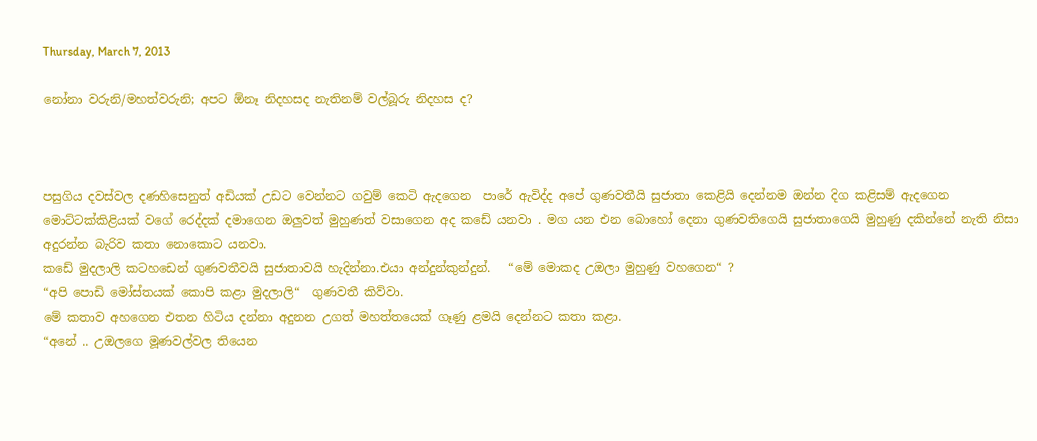Thursday, March 7, 2013

නෝනා වරුනි/මහත්වරුනි; අපට ඕනෑ නිදහසද නැතිනම් වල්බූරු නිදහස ද?



පසුගිය දවස්වල දණහිසෙනුත් අඩියක් උඩට වෙන්නට ගවුම් කෙටි ඇදගෙන  පාරේ ඇවිද්ද අපේ ගුණවතීයි සුජාතා කෙළියි දෙන්නම ඔන්න දිග කළිසම් ඇදගෙන මොට්ටක්කිළියක් වගේ රෙද්දක් දමාගෙන ඔලුවත් මුහුණත් වසාගෙන අද කඩේ යනවා . මග යන එන බොහෝ දෙනා ගුණවතිගෙයි සුජාතාගෙයි මුහුණු දකින්නේ නැති නිසා අදුරන්න බැරිව කතා නොකොට යනවා.
කඩේ මුදලාලි කටහඩෙන් ගුණවතීවයි සුජාතාවයි හැදින්නා.එයා අන්දුන්කුන්දුන්.   “මේ මොකද උඔලා මුහුණු වහගෙන“ ?
“අපි පොඩි මෝස්තයක් කොපි කළා මුදලාලි“  ගුණවතී කිව්වා.
මේ කතාව අහගෙන එතන හිටිය දන්නා අදුනන උගත් මහත්තයෙක් ගෑණු ළමයි දෙන්නට කතා කළා.
“අනේ .. උඔලගෙ මූණවල්වල තියෙන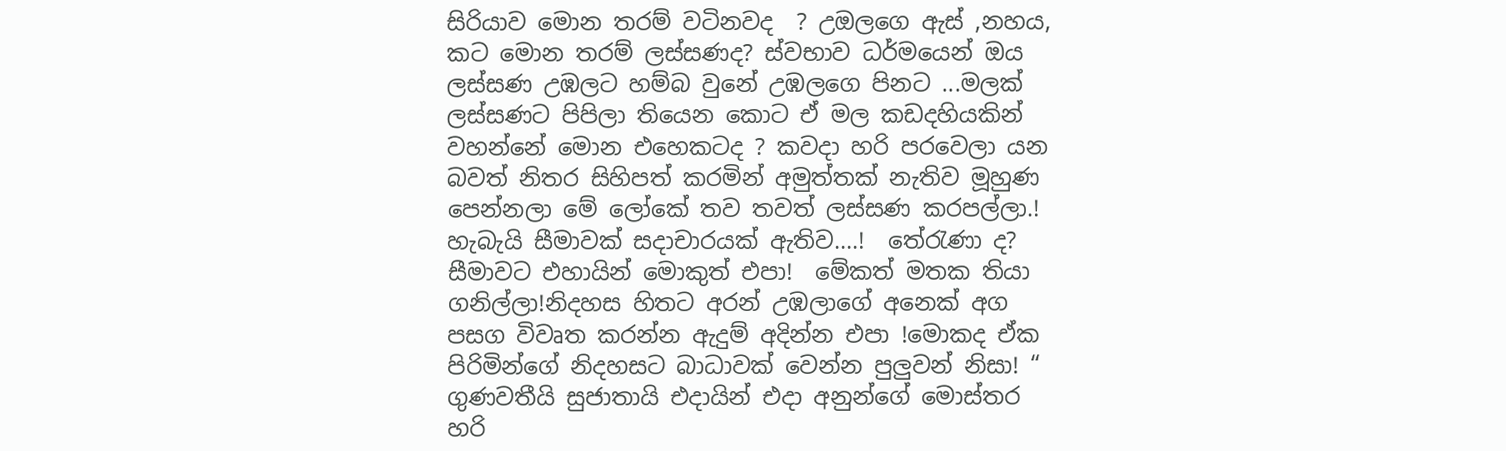සිරියාව මොන තරම් වටිනවද  ? උඔලගෙ ඇස් ,නහය, කට මොන තරම් ලස්සණද? ස්වභාව ධර්මයෙන් ඔය ලස්සණ උඹලට හම්බ වුනේ උඹලගෙ පිනට ...මලක් ලස්සණට පිපිලා තියෙන කොට ඒ මල කඩදහියකින් වහන්නේ මොන එහෙකටද ? කවදා හරි පරවෙලා යන බවත් නිතර සිහිපත් කරමින් අමුත්තක් නැතිව මූහුණ පෙන්නලා මේ ලෝකේ තව තවත් ලස්සණ කරපල්ලා.!  හැබැයි සීමාවක් සදාචාරයක් ඇතිව....!  තේරැණා ද?  සීමාවට එහායින් මොකුත් එපා!  මේකත් මතක තියා ගනිල්ලා!නිදහස හිතට අරන් උඹලාගේ අනෙක් අග පසග විවෘත කරන්න ඇදුම් අදින්න එපා !මොකද ඒක පිරිමින්ගේ නිදහසට බාධාවක් වෙන්න පුලුවන් නිසා! “
ගුණවතීයි සුජාතායි එදායින් එදා අනුන්ගේ මොස්තර හරි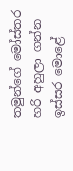තමුන්ගේ මෝස්තර හරි අහුලා ගන්න ඉස්සර මොළේ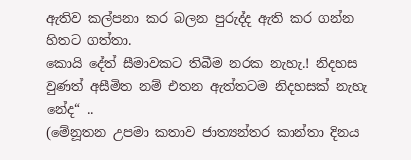ඇතිව කල්පනා කර බලන පුරුද්ද ඇති කර ගන්න හිතට ගත්තා.
කොයි දේත් සීමාවකට තිබීම නරක නැහැ.! නිදහස වුණත් අසීමිත නම් එතන ඇත්තටම නිදහසක් නැහැ නේද“ ..
(මේනූතන උපමා කතාව ජාත්‍යන්තර කාන්තා දිනය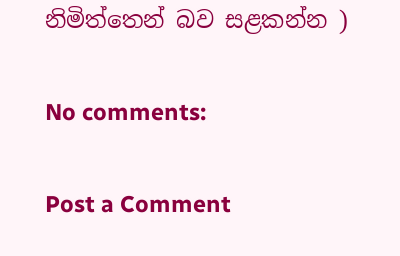නිමිත්තෙන් බව සළකන්න )

No comments:

Post a Comment